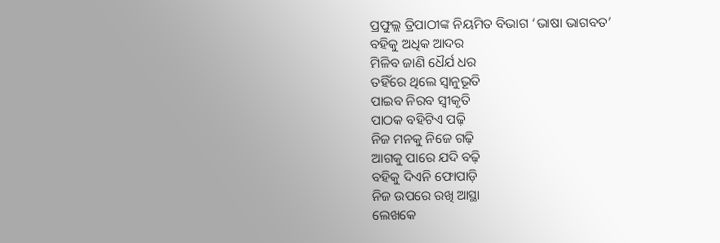ପ୍ରଫୁଲ୍ଲ ତ୍ରିପାଠୀଙ୍କ ନିୟମିତ ବିଭାଗ ‘ଭାଷା ଭାଗବତ’
ବହିକୁ ଅଧିକ ଆଦର
ମିଳିବ ଜାଣି ଧୈର୍ଯ ଧର
ତହିଁରେ ଥିଲେ ସ୍ବାନୁଭୂତି
ପାଇବ ନିରବ ସ୍ବୀକୃତି
ପାଠକ ବହିଟିଏ ପଢ଼ି
ନିଜ ମନକୁ ନିଜେ ଗଢ଼ି
ଆଗକୁ ପାରେ ଯଦି ବଢ଼ି
ବହିକୁ ଦିଏନି ଫୋପାଡ଼ି
ନିଜ ଉପରେ ରଖି ଆସ୍ଥା
ଲେଖକେ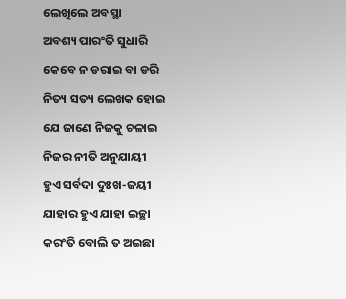ଲେଖିଲେ ଅବସ୍ଥା
ଅବଶ୍ୟ ପାରଂତି ସୁଧାରି
କେବେ ନ ଡରାଇ ବା ଡରି
ନିତ୍ୟ ସତ୍ୟ ଲେଖକ ହୋଇ
ଯେ ଜାଣେ ନିଜକୁ ଚଳାଇ
ନିଜର ନୀତି ଅନୁଯାୟୀ
ହୁଏ ସର୍ବଦା ଦୁଃଖ-ଜୟୀ
ଯାହାର ହୁଏ ଯାହା ଇଚ୍ଛା
କରଂତି ବୋଲି ତ ଅଇଛା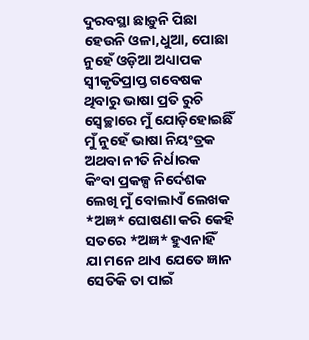ଦୁରବସ୍ଥା ଛାଡ଼ୁନି ପିଛା
ହେଉନି ଓଳା,ଧୁଆ, ପୋଛା
ନୁହେଁ ଓଡ଼ିଆ ଅଧ୍ୟାପକ
ସ୍ବୀକୃତିପ୍ରାପ୍ତ ଗବେଷକ
ଥିବାରୁ ଭାଷା ପ୍ରତି ରୁଚି
ସ୍ବେଚ୍ଛାରେ ମୁଁ ଯୋଡ଼ିହୋଇଛିଁ
ମୁଁ ନୁହେଁ ଭାଷା ନିୟଂତ୍ରକ
ଅଥବା ନୀତି ନିର୍ଧାରକ
କିଂବା ପ୍ରକଳ୍ପ ନିର୍ଦେଶକ
ଲେଖି ମୁଁ ବୋଲାଏଁ ଲେଖକ
*ଅଜ୍ଞ* ଘୋଷଣା କରି କେହି
ସତରେ *ଅଜ୍ଞ* ହୁଏନାହିଁ
ଯା ମନେ ଥାଏ ଯେତେ ଜ୍ଞାନ
ସେତିକି ତା ପାଇଁ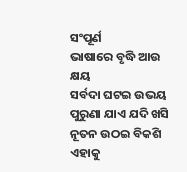ସଂପୂର୍ଣ
ଭାଷାରେ ବୃଦ୍ଧି ଆଉ କ୍ଷୟ
ସର୍ବଦା ଘଟଇ ଉଭୟ
ପୁରୁଣା ଯାଏ ଯଦି ଖସି
ନୂତନ ଉଠଇ ବିକଶି
ଏହାକୁ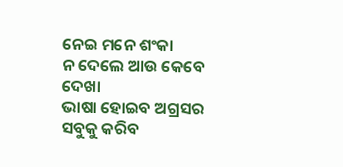ନେଇ ମନେ ଶଂକା
ନ ଦେଲେ ଆଉ କେବେ ଦେଖା
ଭାଷା ହୋଇବ ଅଗ୍ରସର
ସବୁକୁ କରିବ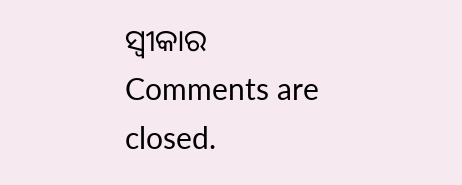ସ୍ବୀକାର
Comments are closed.